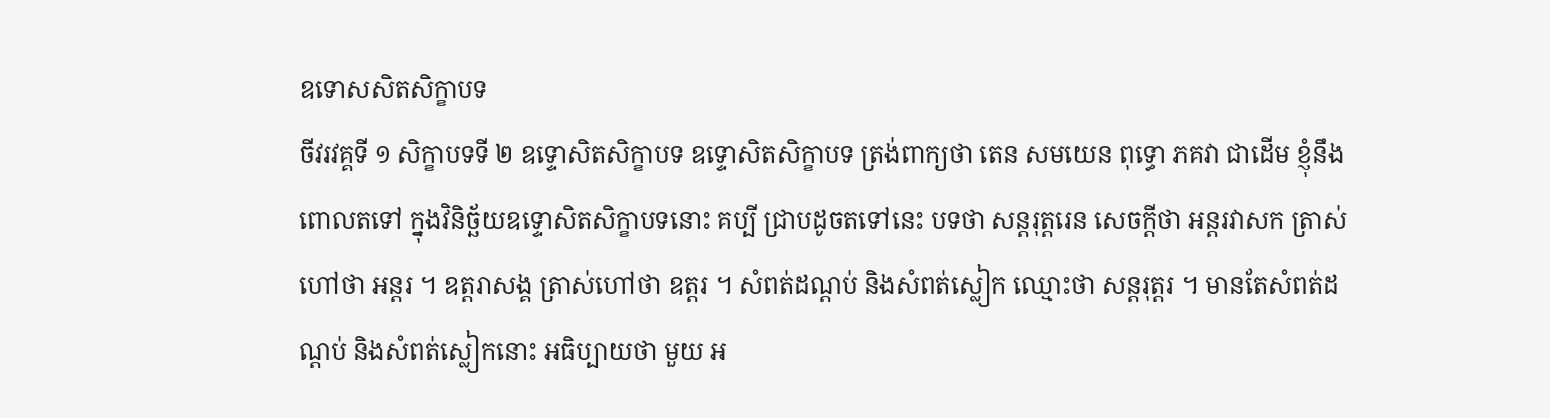ឧទោសសិតសិក្ខាបទ
ចីវរវគ្គទី ១ សិក្ខាបទទី ២ ឧទ្ទោសិតសិក្ខាបទ ឧទ្ទោសិតសិក្ខាបទ ត្រង់ពាក្យថា តេន សមយេន ពុទ្ធោ ភគវា ជាដើម ខ្ញុំនឹងពោលតទៅ ក្នុងវិនិច្ឆ័យឧទ្ទោសិតសិក្ខាបទនោះ គប្បី ជ្រាបដូចតទៅនេះ បទថា សន្តរុត្តរេន សេចក្តីថា អន្តរវាសក ត្រាស់ហៅថា អន្តរ ។ ឧត្តរាសង្គ ត្រាស់ហៅថា ឧត្តរ ។ សំពត់ដណ្តប់ និងសំពត់ស្លៀក ឈ្មោះថា សន្តរុត្តរ ។ មានតែសំពត់ដណ្តប់ និងសំពត់ស្លៀកនោះ អធិប្បាយថា មួយ អ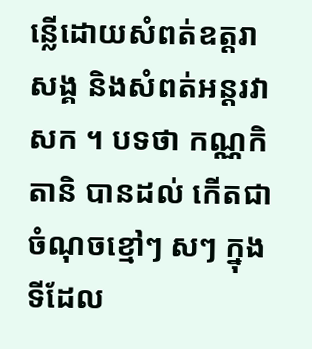ន្លើដោយសំពត់ឧត្តរាសង្គ និងសំពត់អន្តរវាសក ។ បទថា កណ្ណកិតានិ បានដល់ កើតជាចំណុចខ្មៅៗ សៗ ក្នុងទីដែល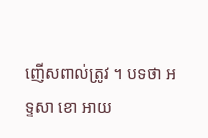ញើសពាល់ត្រូវ ។ បទថា អទ្ទសា ខោ អាយ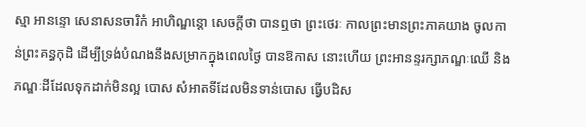ស្មា អានន្ទោ សេនាសនចារិកំ អាហិណ្ឌន្តោ សេចក្តីថា បានឮថា ព្រះថេរៈ កាលព្រះមានព្រះភាគយាង ចូលកាន់ព្រះគន្ធកុដិ ដើម្បីទ្រង់បំណងនឹងសម្រាកក្នុងពេលថ្ងៃ បានឱកាស នោះហើយ ព្រះអានន្ទរក្សាភណ្ឌៈឈើ និងភណ្ឌៈដីដែលទុកដាក់មិនល្អ បោស សំអាតទីដែលមិនទាន់បោស ធ្វើបដិស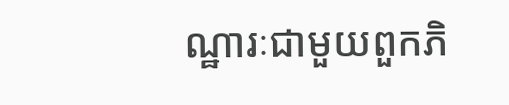ណ្ឋារៈជាមួយពួកភិ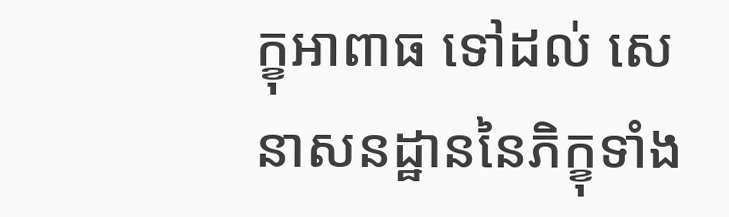ក្ខុអាពាធ ទៅដល់ សេនាសនដ្ឋាននៃភិក្ខុទាំង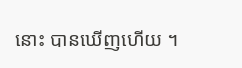នោះ បានឃើញហើយ ។